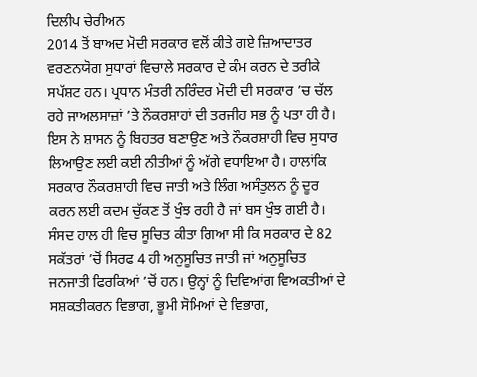ਦਿਲੀਪ ਚੇਰੀਅਨ
2014 ਤੋਂ ਬਾਅਦ ਮੋਦੀ ਸਰਕਾਰ ਵਲੋਂ ਕੀਤੇ ਗਏ ਜ਼ਿਆਦਾਤਰ ਵਰਣਨਯੋਗ ਸੁਧਾਰਾਂ ਵਿਚਾਲੇ ਸਰਕਾਰ ਦੇ ਕੰਮ ਕਰਨ ਦੇ ਤਰੀਕੇ ਸਪੱਸ਼ਟ ਹਨ। ਪ੍ਰਧਾਨ ਮੰਤਰੀ ਨਰਿੰਦਰ ਮੋਦੀ ਦੀ ਸਰਕਾਰ ’ਚ ਚੱਲ ਰਹੇ ਜਾਅਲਸਾਜ਼ਾਂ ’ਤੇ ਨੌਕਰਸ਼ਾਹਾਂ ਦੀ ਤਰਜੀਹ ਸਭ ਨੂੰ ਪਤਾ ਹੀ ਹੈ। ਇਸ ਨੇ ਸ਼ਾਸਨ ਨੂੰ ਬਿਹਤਰ ਬਣਾਉਣ ਅਤੇ ਨੌਕਰਸ਼ਾਹੀ ਵਿਚ ਸੁਧਾਰ ਲਿਆਉਣ ਲਈ ਕਈ ਨੀਤੀਆਂ ਨੂੰ ਅੱਗੇ ਵਧਾਇਆ ਹੈ। ਹਾਲਾਂਕਿ ਸਰਕਾਰ ਨੌਕਰਸ਼ਾਹੀ ਵਿਚ ਜਾਤੀ ਅਤੇ ਲਿੰਗ ਅਸੰਤੁਲਨ ਨੂੰ ਦੂਰ ਕਰਨ ਲਈ ਕਦਮ ਚੁੱਕਣ ਤੋਂ ਖੁੰਝ ਰਹੀ ਹੈ ਜਾਂ ਬਸ ਖੁੰਝ ਗਈ ਹੈ।
ਸੰਸਦ ਹਾਲ ਹੀ ਵਿਚ ਸੂਚਿਤ ਕੀਤਾ ਗਿਆ ਸੀ ਕਿ ਸਰਕਾਰ ਦੇ 82 ਸਕੱਤਰਾਂ ’ਚੋਂ ਸਿਰਫ 4 ਹੀ ਅਨੁਸੂਚਿਤ ਜਾਤੀ ਜਾਂ ਅਨੁਸੂਚਿਤ ਜਨਜਾਤੀ ਫਿਰਕਿਆਂ ’ਚੋਂ ਹਨ। ਉਨ੍ਹਾਂ ਨੂੰ ਦਿਵਿਆਂਗ ਵਿਅਕਤੀਆਂ ਦੇ ਸਸ਼ਕਤੀਕਰਨ ਵਿਭਾਗ, ਭੂਮੀ ਸੋਮਿਆਂ ਦੇ ਵਿਭਾਗ,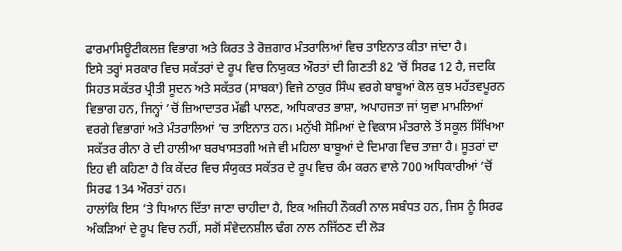ਫਾਰਮਾਸਿਊਟੀਕਲਜ਼ ਵਿਭਾਗ ਅਤੇ ਕਿਰਤ ਤੇ ਰੋਜ਼ਗਾਰ ਮੰਤਰਾਲਿਆਂ ਵਿਚ ਤਾਇਨਾਤ ਕੀਤਾ ਜਾਂਦਾ ਹੈ।
ਇਸੇ ਤਰ੍ਹਾਂ ਸਰਕਾਰ ਵਿਚ ਸਕੱਤਰਾਂ ਦੇ ਰੂਪ ਵਿਚ ਨਿਯੁਕਤ ਔਰਤਾਂ ਦੀ ਗਿਣਤੀ 82 ’ਚੋਂ ਸਿਰਫ 12 ਹੈ, ਜਦਕਿ ਸਿਹਤ ਸਕੱਤਰ ਪ੍ਰੀਤੀ ਸੂਦਨ ਅਤੇ ਸਕੱਤਰ (ਸਾਬਕਾ) ਵਿਜੇ ਠਾਕੁਰ ਸਿੰਘ ਵਰਗੇ ਬਾਬੂਆਂ ਕੋਲ ਕੁਝ ਮਹੱਤਵਪੂਰਨ ਵਿਭਾਗ ਹਨ, ਜਿਨ੍ਹਾਂ ’ਚੋਂ ਜ਼ਿਆਦਾਤਰ ਮੱਛੀ ਪਾਲਣ, ਅਧਿਕਾਰਤ ਭਾਸ਼ਾ, ਅਪਾਹਜਤਾ ਜਾਂ ਯੁਵਾ ਮਾਮਲਿਆਂ ਵਰਗੇ ਵਿਭਾਗਾਂ ਅਤੇ ਮੰਤਰਾਲਿਆਂ ’ਚ ਤਾਇਨਾਤ ਹਨ। ਮਨੁੱਖੀ ਸੋਮਿਆਂ ਦੇ ਵਿਕਾਸ ਮੰਤਰਾਲੇ ਤੋਂ ਸਕੂਲ ਸਿੱਖਿਆ ਸਕੱਤਰ ਰੀਨਾ ਰੇ ਦੀ ਹਾਲੀਆ ਬਰਖਾਸਤਗੀ ਅਜੇ ਵੀ ਮਹਿਲਾ ਬਾਬੂਆਂ ਦੇ ਦਿਮਾਗ ਵਿਚ ਤਾਜ਼ਾ ਹੈ। ਸੂਤਰਾਂ ਦਾ ਇਹ ਵੀ ਕਹਿਣਾ ਹੈ ਕਿ ਕੇਂਦਰ ਵਿਚ ਸੰਯੁਕਤ ਸਕੱਤਰ ਦੇ ਰੂਪ ਵਿਚ ਕੰਮ ਕਰਨ ਵਾਲੇ 700 ਅਧਿਕਾਰੀਆਂ ’ਚੋਂ ਸਿਰਫ 134 ਔਰਤਾਂ ਹਨ।
ਹਾਲਾਂਕਿ ਇਸ ’ਤੇ ਧਿਆਨ ਦਿੱਤਾ ਜਾਣਾ ਚਾਹੀਦਾ ਹੈ, ਇਕ ਅਜਿਹੀ ਨੌਕਰੀ ਨਾਲ ਸਬੰਧਤ ਹਨ, ਜਿਸ ਨੂੰ ਸਿਰਫ ਅੰਕੜਿਆਂ ਦੇ ਰੂਪ ਵਿਚ ਨਹੀਂ, ਸਗੋਂ ਸੰਵੇਦਨਸ਼ੀਲ ਢੰਗ ਨਾਲ ਨਜਿੱਠਣ ਦੀ ਲੋੜ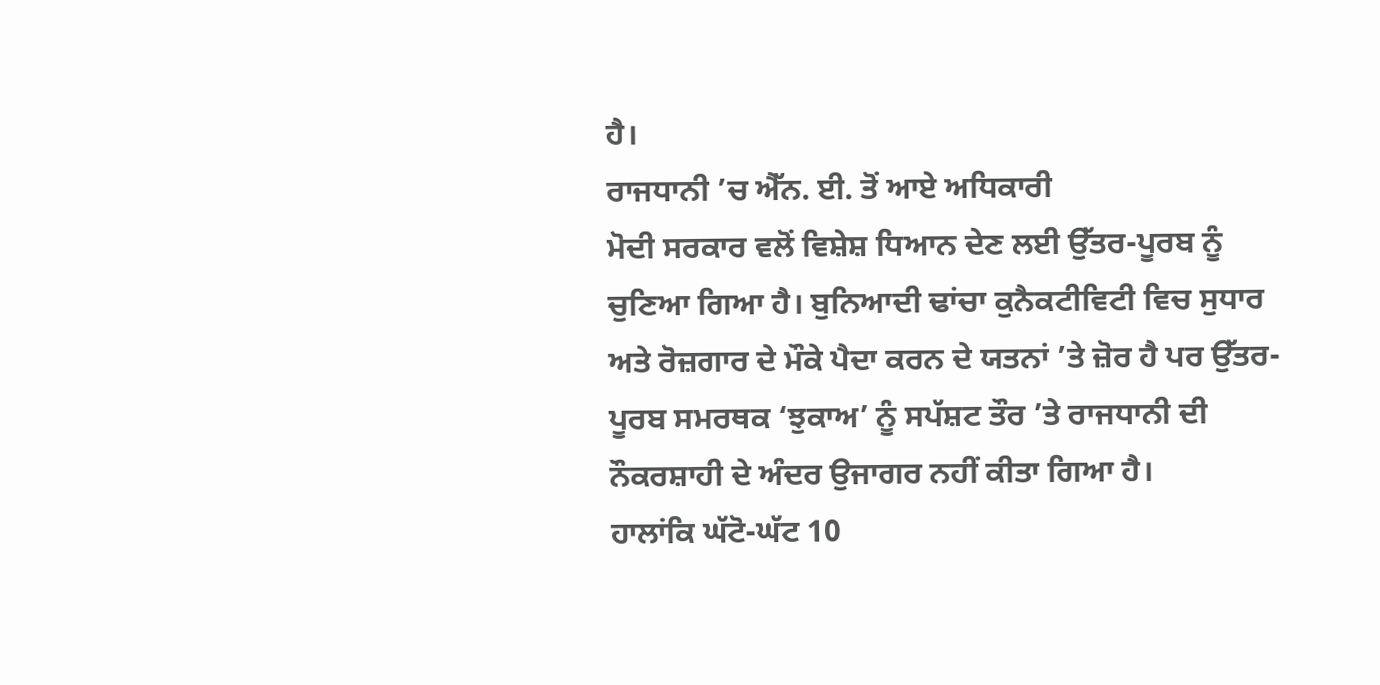ਹੈ।
ਰਾਜਧਾਨੀ ’ਚ ਐੱਨ. ਈ. ਤੋਂ ਆਏ ਅਧਿਕਾਰੀ
ਮੋਦੀ ਸਰਕਾਰ ਵਲੋਂ ਵਿਸ਼ੇਸ਼ ਧਿਆਨ ਦੇਣ ਲਈ ਉੱਤਰ-ਪੂਰਬ ਨੂੰ ਚੁਣਿਆ ਗਿਆ ਹੈ। ਬੁਨਿਆਦੀ ਢਾਂਚਾ ਕੁਨੈਕਟੀਵਿਟੀ ਵਿਚ ਸੁਧਾਰ ਅਤੇ ਰੋਜ਼ਗਾਰ ਦੇ ਮੌਕੇ ਪੈਦਾ ਕਰਨ ਦੇ ਯਤਨਾਂ ’ਤੇ ਜ਼ੋਰ ਹੈ ਪਰ ਉੱਤਰ-ਪੂਰਬ ਸਮਰਥਕ ‘ਝੁਕਾਅ’ ਨੂੰ ਸਪੱਸ਼ਟ ਤੌਰ ’ਤੇ ਰਾਜਧਾਨੀ ਦੀ ਨੌਕਰਸ਼ਾਹੀ ਦੇ ਅੰਦਰ ਉਜਾਗਰ ਨਹੀਂ ਕੀਤਾ ਗਿਆ ਹੈ।
ਹਾਲਾਂਕਿ ਘੱਟੋ-ਘੱਟ 10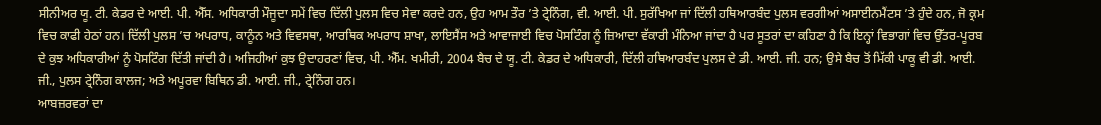ਸੀਨੀਅਰ ਯੂ. ਟੀ. ਕੇਡਰ ਦੇ ਆਈ. ਪੀ. ਐੱਸ. ਅਧਿਕਾਰੀ ਮੌਜੂਦਾ ਸਮੇਂ ਵਿਚ ਦਿੱਲੀ ਪੁਲਸ ਵਿਚ ਸੇਵਾ ਕਰਦੇ ਹਨ, ਉਹ ਆਮ ਤੌਰ ’ਤੇ ਟ੍ਰੇਨਿੰਗ, ਵੀ. ਆਈ. ਪੀ. ਸੁਰੱਖਿਆ ਜਾਂ ਦਿੱਲੀ ਹਥਿਆਰਬੰਦ ਪੁਲਸ ਵਰਗੀਆਂ ਅਸਾਈਨਮੈਂਟਸ ’ਤੇ ਹੁੰਦੇ ਹਨ, ਜੋ ਕ੍ਰਮ ਵਿਚ ਕਾਫੀ ਹੇਠਾਂ ਹਨ। ਦਿੱਲੀ ਪੁਲਸ ’ਚ ਅਪਰਾਧ, ਕਾਨੂੰਨ ਅਤੇ ਵਿਵਸਥਾ, ਆਰਥਿਕ ਅਪਰਾਧ ਸ਼ਾਖਾ, ਲਾਇਸੈਂਸ ਅਤੇ ਆਵਾਜਾਈ ਵਿਚ ਪੋਸਟਿੰਗ ਨੂੰ ਜ਼ਿਆਦਾ ਵੱਕਾਰੀ ਮੰਨਿਆ ਜਾਂਦਾ ਹੈ ਪਰ ਸੂਤਰਾਂ ਦਾ ਕਹਿਣਾ ਹੈ ਕਿ ਇਨ੍ਹਾਂ ਵਿਭਾਗਾਂ ਵਿਚ ਉੱਤਰ-ਪੂਰਬ ਦੇ ਕੁਝ ਅਧਿਕਾਰੀਆਂ ਨੂੰ ਪੋਸਟਿੰਗ ਦਿੱਤੀ ਜਾਂਦੀ ਹੈ। ਅਜਿਹੀਆਂ ਕੁਝ ਉਦਾਹਰਣਾਂ ਵਿਚ, ਪੀ. ਐੱਮ. ਖਮੀਰੀ, 2004 ਬੈਚ ਦੇ ਯੂ. ਟੀ. ਕੇਡਰ ਦੇ ਅਧਿਕਾਰੀ, ਦਿੱਲੀ ਹਥਿਆਰਬੰਦ ਪੁਲਸ ਦੇ ਡੀ. ਆਈ. ਜੀ. ਹਨ; ਉਸੇ ਬੈਚ ਤੋਂ ਮਿੱਕੀ ਪਾਕੂ ਵੀ ਡੀ. ਆਈ. ਜੀ., ਪੁਲਸ ਟ੍ਰੇਨਿੰਗ ਕਾਲਜ; ਅਤੇ ਅਪੂਰਵਾ ਬਿਥਿਨ ਡੀ. ਆਈ. ਜੀ., ਟ੍ਰੇਨਿੰਗ ਹਨ।
ਆਬਜ਼ਰਵਰਾਂ ਦਾ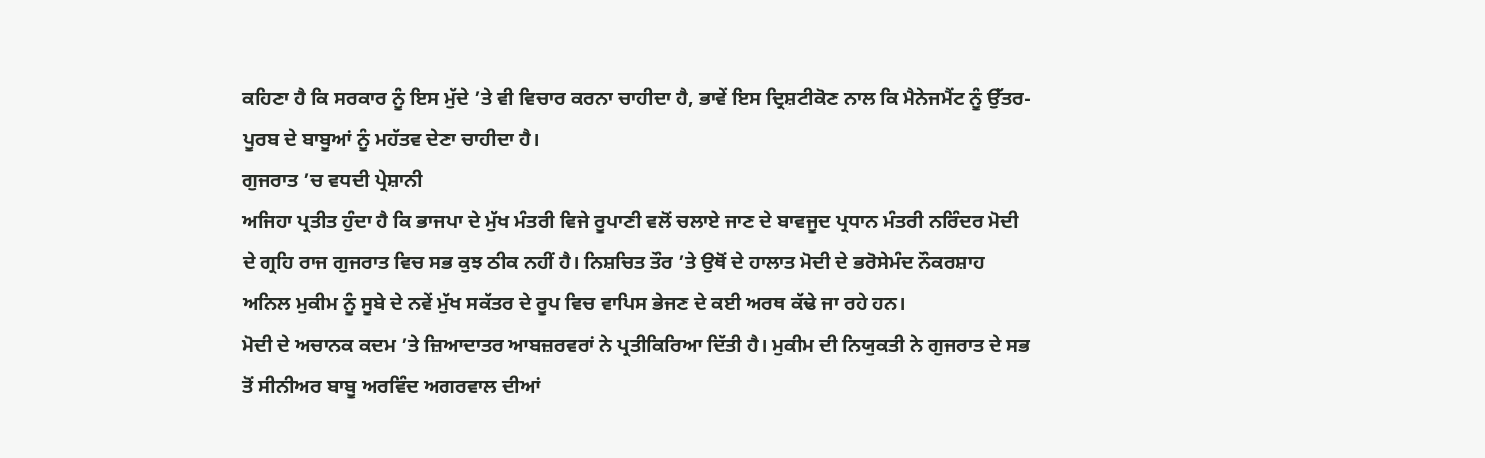ਕਹਿਣਾ ਹੈ ਕਿ ਸਰਕਾਰ ਨੂੰ ਇਸ ਮੁੱਦੇ ’ਤੇ ਵੀ ਵਿਚਾਰ ਕਰਨਾ ਚਾਹੀਦਾ ਹੈ, ਭਾਵੇਂ ਇਸ ਦ੍ਰਿਸ਼ਟੀਕੋਣ ਨਾਲ ਕਿ ਮੈਨੇਜਮੈਂਟ ਨੂੰ ਉੱਤਰ-ਪੂਰਬ ਦੇ ਬਾਬੂਆਂ ਨੂੰ ਮਹੱਤਵ ਦੇਣਾ ਚਾਹੀਦਾ ਹੈ।
ਗੁਜਰਾਤ ’ਚ ਵਧਦੀ ਪ੍ਰੇਸ਼ਾਨੀ
ਅਜਿਹਾ ਪ੍ਰਤੀਤ ਹੁੰਦਾ ਹੈ ਕਿ ਭਾਜਪਾ ਦੇ ਮੁੱਖ ਮੰਤਰੀ ਵਿਜੇ ਰੂਪਾਣੀ ਵਲੋਂ ਚਲਾਏ ਜਾਣ ਦੇ ਬਾਵਜੂਦ ਪ੍ਰਧਾਨ ਮੰਤਰੀ ਨਰਿੰਦਰ ਮੋਦੀ ਦੇ ਗ੍ਰਹਿ ਰਾਜ ਗੁਜਰਾਤ ਵਿਚ ਸਭ ਕੁਝ ਠੀਕ ਨਹੀਂ ਹੈ। ਨਿਸ਼ਚਿਤ ਤੌਰ ’ਤੇ ਉਥੋਂ ਦੇ ਹਾਲਾਤ ਮੋਦੀ ਦੇ ਭਰੋਸੇਮੰਦ ਨੌਕਰਸ਼ਾਹ ਅਨਿਲ ਮੁਕੀਮ ਨੂੰ ਸੂਬੇ ਦੇ ਨਵੇਂ ਮੁੱਖ ਸਕੱਤਰ ਦੇ ਰੂਪ ਵਿਚ ਵਾਪਿਸ ਭੇਜਣ ਦੇ ਕਈ ਅਰਥ ਕੱਢੇ ਜਾ ਰਹੇ ਹਨ।
ਮੋਦੀ ਦੇ ਅਚਾਨਕ ਕਦਮ ’ਤੇ ਜ਼ਿਆਦਾਤਰ ਆਬਜ਼ਰਵਰਾਂ ਨੇ ਪ੍ਰਤੀਕਿਰਿਆ ਦਿੱਤੀ ਹੈ। ਮੁਕੀਮ ਦੀ ਨਿਯੁਕਤੀ ਨੇ ਗੁਜਰਾਤ ਦੇ ਸਭ ਤੋਂ ਸੀਨੀਅਰ ਬਾਬੂ ਅਰਵਿੰਦ ਅਗਰਵਾਲ ਦੀਆਂ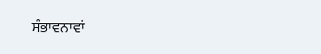ਸੰਭਾਵਨਾਵਾਂ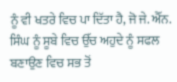ਨੂੰ ਵੀ ਖਤਰੇ ਵਿਚ ਪਾ ਦਿੱਤਾ ਹੈ, ਜੋ ਜੇ. ਐੱਨ. ਸਿੰਘ ਨੂੰ ਸੂਬੇ ਵਿਚ ਉੱਚ ਅਹੁਦੇ ਨੂੰ ਸਫਲ ਬਣਾਉਣ ਵਿਚ ਸਭ ਤੋਂ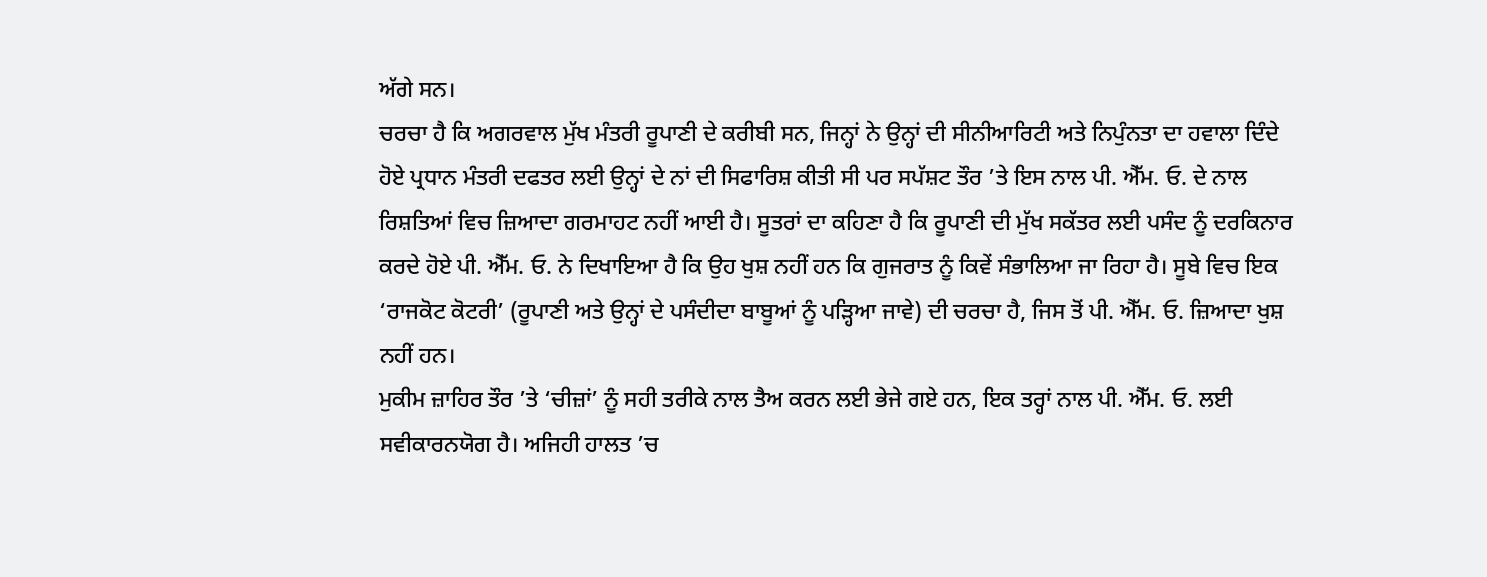ਅੱਗੇ ਸਨ।
ਚਰਚਾ ਹੈ ਕਿ ਅਗਰਵਾਲ ਮੁੱਖ ਮੰਤਰੀ ਰੂਪਾਣੀ ਦੇ ਕਰੀਬੀ ਸਨ, ਜਿਨ੍ਹਾਂ ਨੇ ਉਨ੍ਹਾਂ ਦੀ ਸੀਨੀਆਰਿਟੀ ਅਤੇ ਨਿਪੁੰਨਤਾ ਦਾ ਹਵਾਲਾ ਦਿੰਦੇ ਹੋਏ ਪ੍ਰਧਾਨ ਮੰਤਰੀ ਦਫਤਰ ਲਈ ਉਨ੍ਹਾਂ ਦੇ ਨਾਂ ਦੀ ਸਿਫਾਰਿਸ਼ ਕੀਤੀ ਸੀ ਪਰ ਸਪੱਸ਼ਟ ਤੌਰ ’ਤੇ ਇਸ ਨਾਲ ਪੀ. ਐੱਮ. ਓ. ਦੇ ਨਾਲ ਰਿਸ਼ਤਿਆਂ ਵਿਚ ਜ਼ਿਆਦਾ ਗਰਮਾਹਟ ਨਹੀਂ ਆਈ ਹੈ। ਸੂਤਰਾਂ ਦਾ ਕਹਿਣਾ ਹੈ ਕਿ ਰੂਪਾਣੀ ਦੀ ਮੁੱਖ ਸਕੱਤਰ ਲਈ ਪਸੰਦ ਨੂੰ ਦਰਕਿਨਾਰ ਕਰਦੇ ਹੋਏ ਪੀ. ਐੱਮ. ਓ. ਨੇ ਦਿਖਾਇਆ ਹੈ ਕਿ ਉਹ ਖੁਸ਼ ਨਹੀਂ ਹਨ ਕਿ ਗੁਜਰਾਤ ਨੂੰ ਕਿਵੇਂ ਸੰਭਾਲਿਆ ਜਾ ਰਿਹਾ ਹੈ। ਸੂਬੇ ਵਿਚ ਇਕ ‘ਰਾਜਕੋਟ ਕੋਟਰੀ’ (ਰੂਪਾਣੀ ਅਤੇ ਉਨ੍ਹਾਂ ਦੇ ਪਸੰਦੀਦਾ ਬਾਬੂਆਂ ਨੂੰ ਪੜ੍ਹਿਆ ਜਾਵੇ) ਦੀ ਚਰਚਾ ਹੈ, ਜਿਸ ਤੋਂ ਪੀ. ਐੱਮ. ਓ. ਜ਼ਿਆਦਾ ਖੁਸ਼ ਨਹੀਂ ਹਨ।
ਮੁਕੀਮ ਜ਼ਾਹਿਰ ਤੌਰ ’ਤੇ ‘ਚੀਜ਼ਾਂ’ ਨੂੰ ਸਹੀ ਤਰੀਕੇ ਨਾਲ ਤੈਅ ਕਰਨ ਲਈ ਭੇਜੇ ਗਏ ਹਨ, ਇਕ ਤਰ੍ਹਾਂ ਨਾਲ ਪੀ. ਐੱਮ. ਓ. ਲਈ ਸਵੀਕਾਰਨਯੋਗ ਹੈ। ਅਜਿਹੀ ਹਾਲਤ ’ਚ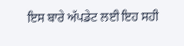ਇਸ ਬਾਰੇ ਅੱਪਡੇਟ ਲਈ ਇਹ ਸਹੀ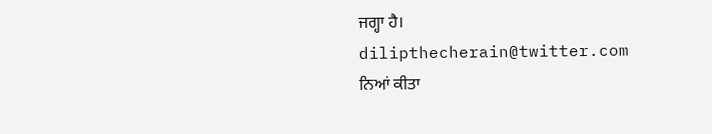ਜਗ੍ਹਾ ਹੈ।
dilipthecherain@twitter.com
ਨਿਆਂ ਕੀਤਾ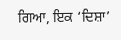ਗਿਆ, ਇਕ ‘ਦਿਸ਼ਾ’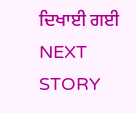ਦਿਖਾਈ ਗਈ
NEXT STORY